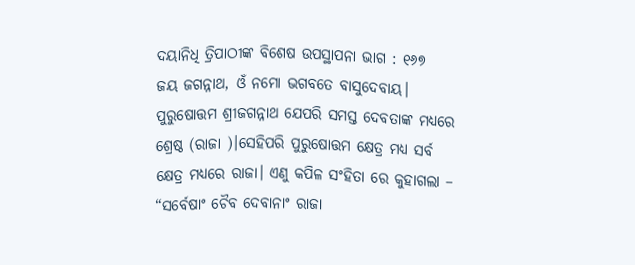ଦୟାନିଧି ତ୍ରିପାଠୀଙ୍କ ବିଶେଷ ଉପସ୍ଥାପନା ଭାଗ : ୧୬୭
ଜୟ ଜଗନ୍ନାଥ, ଓଁ ନମୋ ଭଗବତେ ବାସୁଦେବାୟ।
ପୁରୁଷୋତ୍ତମ ଶ୍ରୀଜଗନ୍ନାଥ ଯେପରି ସମସ୍ତ ଦେବତାଙ୍କ ମଧ୍ୟରେ ଶ୍ରେଷ୍ଠ (ରାଜା )।ସେହିପରି ପୁରୁଷୋତ୍ତମ କ୍ଷେତ୍ର ମଧ୍ୟ ସର୍ବ କ୍ଷେତ୍ର ମଧ୍ୟରେ ରାଜା। ଏଣୁ କପିଳ ସଂହିତା ରେ କୁହାଗଲା –
“ସର୍ବେଷାଂ ଚୈବ ଦେବାନାଂ ରାଜା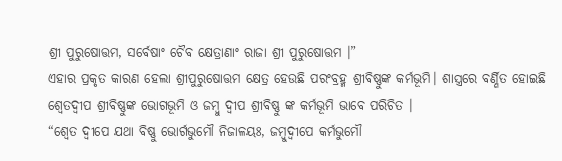ଶ୍ରୀ ପୁରୁଷୋତ୍ତମ, ସର୍ବେଷାଂ ଚୈବ କ୍ଷେତ୍ରାଣାଂ ରାଜା ଶ୍ରୀ ପୁରୁଷୋତ୍ତମ ।”
ଏହାର ପ୍ରକୃତ କାରଣ ହେଲା ଶ୍ରୀପୁରୁଷୋତ୍ତମ କ୍ଷେତ୍ର ହେଉଛି ପରଂବ୍ରହ୍ମ ଶ୍ରୀବିଷ୍ଣୁଙ୍କ କର୍ମଭୂମି। ଶାସ୍ତ୍ରରେ ବର୍ଣ୍ଣିତ ହୋଇଛି ଶ୍ୱେତଦ୍ବୀପ ଶ୍ରୀବିଷ୍ଣୁଙ୍କ ଭୋଗଭୂମି ଓ ଜମ୍ବୁ ଦ୍ବୀପ ଶ୍ରୀବିଷ୍ଣୁ ଙ୍କ କର୍ମଭୂମି ଭାବେ ପରିଚିତ ।
“ଶ୍ୱେତ ଦ୍ବୀପେ ଯଥା ବିଷ୍ଣୁ ଭୋର୍ଗଭୁମୌ ନିଜାଳୟଃ, ଜମ୍ବୁଦ୍ବୀପେ କର୍ମଭୁମୌ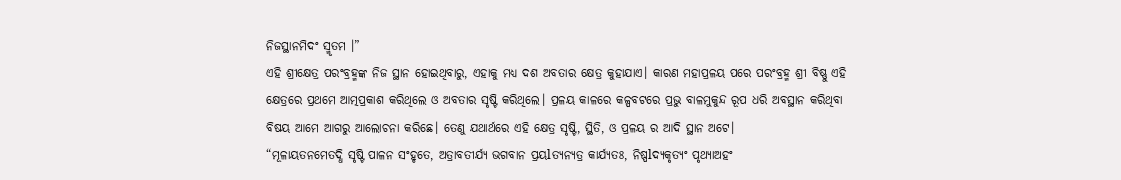ନିଜସ୍ଥାନମିଦଂ ସ୍ମୃତମ ।”
ଏହି ଶ୍ରୀକ୍ଷେତ୍ର ପରଂବ୍ରହ୍ମଙ୍କ ନିଜ ସ୍ଥାନ ହୋଇଥିବାରୁ, ଏହାକୁ ମଧ୍ୟ ଦଶ ଅବତାର କ୍ଷେତ୍ର କୁହାଯାଏ। କାରଣ ମହାପ୍ରଳୟ ପରେ ପରଂବ୍ରହ୍ମ ଶ୍ରୀ ବିଷ୍ଣୁ ଏହି କ୍ଷେତ୍ରରେ ପ୍ରଥମେ ଆତ୍ମପ୍ରକାଶ କରିଥିଲେ ଓ ଅବତାର ସୃଷ୍ଟି କରିଥିଲେ। ପ୍ରଳୟ କାଳରେ କଳ୍ପବଟରେ ପ୍ରଭୁ ବାଳମୁକୁନ୍ଦ ରୂପ ଧରି ଅବସ୍ଥାନ କରିଥିବା ବିଷୟ ଆମେ ଆଗରୁ ଆଲୋଚନା କରିଛେ। ତେଣୁ ଯଥାର୍ଥରେ ଏହି କ୍ଷେତ୍ର ସୃଷ୍ଟି, ସ୍ଥିତି, ଓ ପ୍ରଳୟ ର ଆଦି ସ୍ଥାନ ଅଟେ।
“ମୂଳାୟତନମେତଦ୍ଧି ସୃଷ୍ଟି ପାଳନ ସଂହୃତେ, ଅତ୍ରାବତୀର୍ଯ୍ୟ ଭଗବାନ ପ୍ରୟlତ୍ୟନ୍ୟତ୍ର କାର୍ଯ୍ୟତଃ, ନିଷ୍ପlଦ୍ୟକୃତ୍ୟଂ ପୃଥ୍ୟାଅହଂ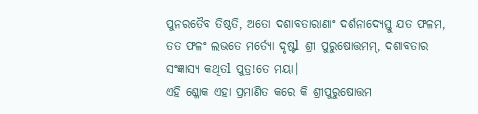ପୁନରତୈବ ତିଷ୍ଠତି, ଅତୋ ଦଶାବତାରାଣାଂ ଦର୍ଶନାଦ୍ୟେସ୍ତୁ ଯତ ଫଳମ, ତତ ଫଳଂ ଲଭତେ ମର୍ତ୍ୟୋ ଦୃଷ୍ଟl ଶ୍ରୀ ପୁରୁଷୋତ୍ତମମ୍, ଦଶାବତାର ସଂଜ୍ଞାସ୍ୟ କଥିତl ପୁତ୍ର!ତେ ମୟା।
ଏହି ଶ୍ଳୋକ ଏହା ପ୍ରମାଣିତ କରେ କି ଶ୍ରୀପୁରୁଷୋତ୍ତମ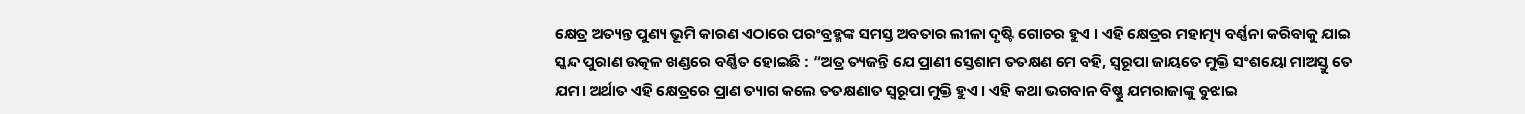କ୍ଷେତ୍ର ଅତ୍ୟନ୍ତ ପୁଣ୍ୟ ଭୂମି କାରଣ ଏଠାରେ ପରଂବ୍ରହ୍ମଙ୍କ ସମସ୍ତ ଅବତାର ଲୀଳା ଦୃଷ୍ଟି ଗୋଚର ହୁଏ । ଏହି କ୍ଷେତ୍ରର ମହାତ୍ମ୍ୟ ବର୍ଣ୍ଣନା କରିବାକୁ ଯାଇ ସ୍କନ୍ଦ ପୁରାଣ ଉତ୍କଳ ଖଣ୍ଡରେ ବର୍ଣ୍ଣିତ ହୋଇଛି : “ଅତ୍ର ତ୍ୟଜନ୍ତି ଯେ ପ୍ରାଣୀ ସ୍ତେଶାମ ତତକ୍ଷଣ ମେ ବହି, ସ୍ୱରୂପା ଜାୟତେ ମୁକ୍ତି ସଂଶୟୋ ମାଅସ୍ତୁ ତେ ଯମ। ଅର୍ଥାତ ଏହି କ୍ଷେତ୍ରରେ ପ୍ରାଣ ତ୍ୟାଗ କଲେ ତତକ୍ଷଣାତ ସ୍ୱରୂପା ମୁକ୍ତି ହୁଏ । ଏହି କଥା ଭଗବାନ ବିଷ୍ଣୁ ଯମରାଜାଙ୍କୁ ବୁଝାଇ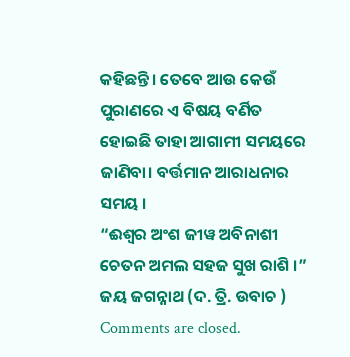କହିଛନ୍ତି। ତେବେ ଆଉ କେଉଁ ପୁରାଣରେ ଏ ବିଷୟ ବର୍ଣିତ ହୋଇଛି ତାହା ଆଗାମୀ ସମୟରେ ଜାଣିବା। ବର୍ତ୍ତମାନ ଆରାଧନାର ସମୟ ।
“ଈଶ୍ୱର ଅଂଶ ଜୀୱ ଅବିନାଶୀ
ଚେତନ ଅମଲ ସହଜ ସୁଖ ରାଶି ।”
ଜୟ ଜଗନ୍ନାଥ (ଦ. ତ୍ରି. ଉବାଚ )
Comments are closed.